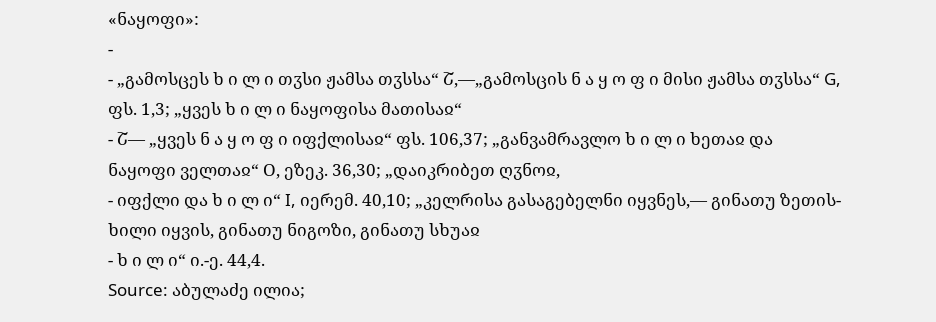«ნაყოფი»:
-
- „გამოსცეს ხ ი ლ ი თჳსი ჟამსა თჳსსა“ Շ,—„გამოსცის ნ ა ყ ო ფ ი მისი ჟამსა თჳსსა“ G, ფს. 1,3; „ყვეს ხ ი ლ ი ნაყოფისა მათისაჲ“
- Շ— „ყვეს ნ ა ყ ო ფ ი იფქლისაჲ“ ფს. 106,37; „განვამრავლო ხ ი ლ ი ხეთაჲ და ნაყოფი ველთაჲ“ О, ეზეკ. 36,30; „დაიკრიბეთ ღჳნოჲ,
- იფქლი და ხ ი ლ ი“ I, იერემ. 40,10; „კელრისა გასაგებელნი იყვნეს,— გინათუ ზეთის-ხილი იყვის, გინათუ ნიგოზი, გინათუ სხუაჲ
- ხ ი ლ ი“ ი.-ე. 44,4.
Source: აბულაძე ილია;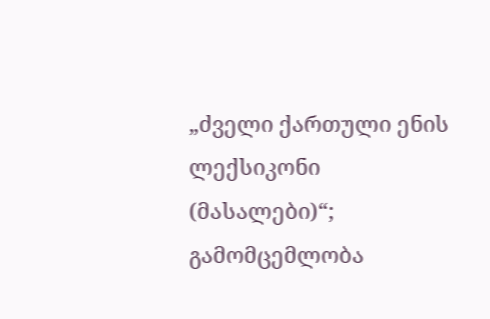„ძველი ქართული ენის ლექსიკონი (მასალები)“; გამომცემლობა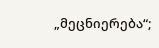„მეცნიერება“;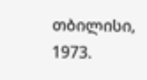თბილისი, 1973.